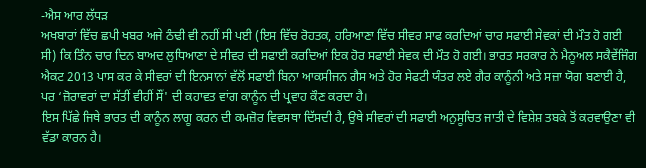-ਐਸ ਆਰ ਲੱਧੜ
ਅਖਬਾਰਾਂ ਵਿੱਚ ਛਪੀ ਖਬਰ ਅਜੇ ਠੰਢੀ ਵੀ ਨਹੀਂ ਸੀ ਪਈ (ਇਸ ਵਿੱਚ ਰੋਹਤਕ, ਹਰਿਆਣਾ ਵਿੱਚ ਸੀਵਰ ਸਾਫ ਕਰਦਿਆਂ ਚਾਰ ਸਫਾਈ ਸੇਵਕਾਂ ਦੀ ਮੌਤ ਹੋ ਗਈ ਸੀ) ਕਿ ਤਿੰਨ ਚਾਰ ਦਿਨ ਬਾਅਦ ਲੁਧਿਆਣਾ ਦੇ ਸੀਵਰ ਦੀ ਸਫਾਈ ਕਰਦਿਆਂ ਇਕ ਹੋਰ ਸਫਾਈ ਸੇਵਕ ਦੀ ਮੌਤ ਹੋ ਗਈ। ਭਾਰਤ ਸਰਕਾਰ ਨੇ ਮੈਨੂਅਲ ਸਕੈਵੇਂਜਿੰਗ ਐਕਟ 2013 ਪਾਸ ਕਰ ਕੇ ਸੀਵਰਾਂ ਦੀ ਇਨਸਾਨਾਂ ਵੱਲੋਂ ਸਫਾਈ ਬਿਨਾ ਆਕਸੀਜਨ ਗੈਸ ਅਤੇ ਹੋਰ ਸੇਫਟੀ ਯੰਤਰ ਲਏ ਗੈਰ ਕਾਨੂੰਨੀ ਅਤੇ ਸਜ਼ਾ ਯੋਗ ਬਣਾਈ ਹੈ, ਪਰ ‘ਜ਼ੋਰਾਵਰਾਂ ਦਾ ਸੱਤੀਂ ਵੀਹੀਂ ਸੌਂ' ਦੀ ਕਹਾਵਤ ਵਾਂਗ ਕਾਨੂੰਨ ਦੀ ਪ੍ਰਵਾਹ ਕੌਣ ਕਰਦਾ ਹੈ।
ਇਸ ਪਿੱਛੇ ਜਿਥੇ ਭਾਰਤ ਦੀ ਕਾਨੂੰਨ ਲਾਗੂ ਕਰਨ ਦੀ ਕਮਜ਼ੋਰ ਵਿਵਸਥਾ ਦਿੱਸਦੀ ਹੈ, ਉਥੇ ਸੀਵਰਾਂ ਦੀ ਸਫਾਈ ਅਨੁਸੂਚਿਤ ਜਾਤੀ ਦੇ ਵਿਸ਼ੇਸ਼ ਤਬਕੇ ਤੋਂ ਕਰਵਾਉਣਾ ਵੀ ਵੱਡਾ ਕਾਰਨ ਹੈ।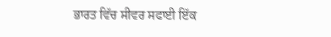ਭਾਰਤ ਵਿੱਚ ਸੀਵਰ ਸਫਾਈ ਇੱਕ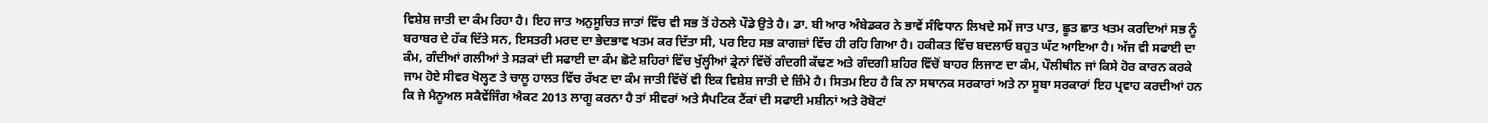ਵਿਸ਼ੇਸ਼ ਜਾਤੀ ਦਾ ਕੰਮ ਰਿਹਾ ਹੈ। ਇਹ ਜਾਤ ਅਨੁਸੂਚਿਤ ਜਾਤਾਂ ਵਿੱਚ ਵੀ ਸਭ ਤੋਂ ਹੇਠਲੇ ਪੌਡੇ ਉਤੇ ਹੈ। ਡਾ. ਬੀ ਆਰ ਅੰਬੇਡਕਰ ਨੇ ਭਾਵੇਂ ਸੰਵਿਧਾਨ ਲਿਖਦੇ ਸਮੇਂ ਜਾਤ ਪਾਤ, ਛੂਤ ਛਾਤ ਖਤਮ ਕਰਦਿਆਂ ਸਭ ਨੂੰ ਬਰਾਬਰ ਦੇ ਹੱਕ ਦਿੱਤੇ ਸਨ, ਇਸਤਰੀ ਮਰਦ ਦਾ ਭੇਦਭਾਵ ਖਤਮ ਕਰ ਦਿੱਤਾ ਸੀ, ਪਰ ਇਹ ਸਭ ਕਾਗਜ਼ਾਂ ਵਿੱਚ ਹੀ ਰਹਿ ਗਿਆ ਹੈ। ਹਕੀਕਤ ਵਿੱਚ ਬਦਲਾਓ ਬਹੁਤ ਘੱਟ ਆਇਆ ਹੈ। ਅੱਜ ਵੀ ਸਫਾਈ ਦਾ ਕੰਮ, ਗੰਦੀਆਂ ਗਲੀਆਂ ਤੇ ਸੜਕਾਂ ਦੀ ਸਫਾਈ ਦਾ ਕੰਮ ਛੋਟੇ ਸ਼ਹਿਰਾਂ ਵਿੱਚ ਖੁੱਲ੍ਹੀਆਂ ਡ੍ਰੇਨਾਂ ਵਿੱਚੋਂ ਗੰਦਗੀ ਕੱਢਣ ਅਤੇ ਗੰਦਗੀ ਸ਼ਹਿਰ ਵਿੱਚੋਂ ਬਾਹਰ ਲਿਜਾਣ ਦਾ ਕੰਮ, ਪੌਲੀਥੀਨ ਜਾਂ ਕਿਸੇ ਹੋਰ ਕਾਰਨ ਕਰਕੇ ਜਾਮ ਹੋਏ ਸੀਵਰ ਖੋਲ੍ਹਣ ਤੇ ਚਾਲੂ ਹਾਲਤ ਵਿੱਚ ਰੱਖਣ ਦਾ ਕੰਮ ਜਾਤੀ ਵਿੱਚੋਂ ਵੀ ਇਕ ਵਿਸ਼ੇਸ਼ ਜਾਤੀ ਦੇ ਜ਼ਿੰਮੇ ਹੈ। ਸਿਤਮ ਇਹ ਹੈ ਕਿ ਨਾ ਸਥਾਨਕ ਸਰਕਾਰਾਂ ਅਤੇ ਨਾ ਸੂਬਾ ਸਰਕਾਰਾਂ ਇਹ ਪ੍ਰਵਾਹ ਕਰਦੀਆਂ ਹਨ ਕਿ ਜੇ ਮੈਨੂਅਲ ਸਕੈਵੇਂਜਿੰਗ ਐਕਟ 2013 ਲਾਗੂ ਕਰਨਾ ਹੈ ਤਾਂ ਸੀਵਰਾਂ ਅਤੇ ਸੈਪਟਿਕ ਟੈਂਕਾਂ ਦੀ ਸਫਾਈ ਮਸ਼ੀਨਾਂ ਅਤੇ ਰੋਬੋਟਾਂ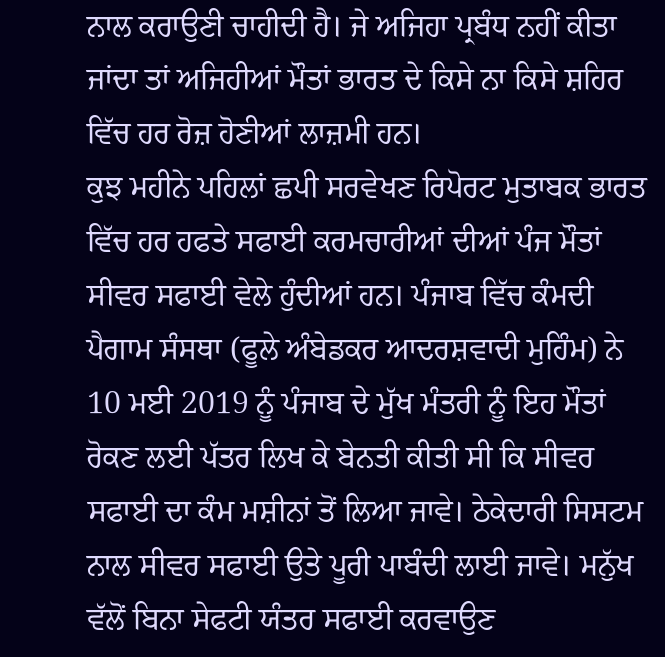ਨਾਲ ਕਰਾਉਣੀ ਚਾਹੀਦੀ ਹੈ। ਜੇ ਅਜਿਹਾ ਪ੍ਰਬੰਧ ਨਹੀਂ ਕੀਤਾ ਜਾਂਦਾ ਤਾਂ ਅਜਿਹੀਆਂ ਮੌਤਾਂ ਭਾਰਤ ਦੇ ਕਿਸੇ ਨਾ ਕਿਸੇ ਸ਼ਹਿਰ ਵਿੱਚ ਹਰ ਰੋਜ਼ ਹੋਣੀਆਂ ਲਾਜ਼ਮੀ ਹਨ।
ਕੁਝ ਮਹੀਨੇ ਪਹਿਲਾਂ ਛਪੀ ਸਰਵੇਖਣ ਰਿਪੋਰਟ ਮੁਤਾਬਕ ਭਾਰਤ ਵਿੱਚ ਹਰ ਹਫਤੇ ਸਫਾਈ ਕਰਮਚਾਰੀਆਂ ਦੀਆਂ ਪੰਜ ਮੌਤਾਂ ਸੀਵਰ ਸਫਾਈ ਵੇਲੇ ਹੁੰਦੀਆਂ ਹਨ। ਪੰਜਾਬ ਵਿੱਚ ਕੰਮਦੀ ਪੈਗਾਮ ਸੰਸਥਾ (ਫੂਲੇ ਅੰਬੇਡਕਰ ਆਦਰਸ਼ਵਾਦੀ ਮੁਹਿੰਮ) ਨੇ 10 ਮਈ 2019 ਨੂੰ ਪੰਜਾਬ ਦੇ ਮੁੱਖ ਮੰਤਰੀ ਨੂੰ ਇਹ ਮੌਤਾਂ ਰੋਕਣ ਲਈ ਪੱਤਰ ਲਿਖ ਕੇ ਬੇਨਤੀ ਕੀਤੀ ਸੀ ਕਿ ਸੀਵਰ ਸਫਾਈ ਦਾ ਕੰਮ ਮਸ਼ੀਨਾਂ ਤੋਂ ਲਿਆ ਜਾਵੇ। ਠੇਕੇਦਾਰੀ ਸਿਸਟਮ ਨਾਲ ਸੀਵਰ ਸਫਾਈ ਉਤੇ ਪੂਰੀ ਪਾਬੰਦੀ ਲਾਈ ਜਾਵੇ। ਮਨੁੱਖ ਵੱਲੋਂ ਬਿਨਾ ਸੇਫਟੀ ਯੰਤਰ ਸਫਾਈ ਕਰਵਾਉਣ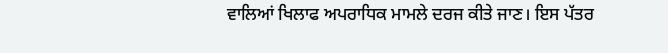ਵਾਲਿਆਂ ਖਿਲਾਫ ਅਪਰਾਧਿਕ ਮਾਮਲੇ ਦਰਜ ਕੀਤੇ ਜਾਣ। ਇਸ ਪੱਤਰ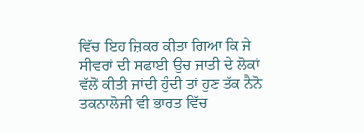ਵਿੱਚ ਇਹ ਜ਼ਿਕਰ ਕੀਤਾ ਗਿਆ ਕਿ ਜੇ ਸੀਵਰਾਂ ਦੀ ਸਫਾਈ ਉਚ ਜਾਤੀ ਦੇ ਲੋਕਾਂ ਵੱਲੋਂ ਕੀਤੀ ਜਾਂਦੀ ਹੁੰਦੀ ਤਾਂ ਹੁਣ ਤੱਕ ਨੈਨੋ ਤਕਨਾਲੋਜੀ ਵੀ ਭਾਰਤ ਵਿੱਚ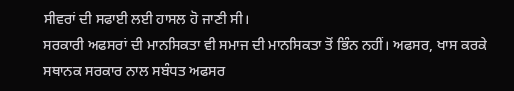ਸੀਵਰਾਂ ਦੀ ਸਫਾਈ ਲਈ ਹਾਸਲ ਹੋ ਜਾਣੀ ਸੀ।
ਸਰਕਾਰੀ ਅਫਸਰਾਂ ਦੀ ਮਾਨਸਿਕਤਾ ਵੀ ਸਮਾਜ ਦੀ ਮਾਨਸਿਕਤਾ ਤੋਂ ਭਿੰਨ ਨਹੀਂ। ਅਫਸਰ, ਖਾਸ ਕਰਕੇ ਸਥਾਨਕ ਸਰਕਾਰ ਨਾਲ ਸਬੰਧਤ ਅਫਸਰ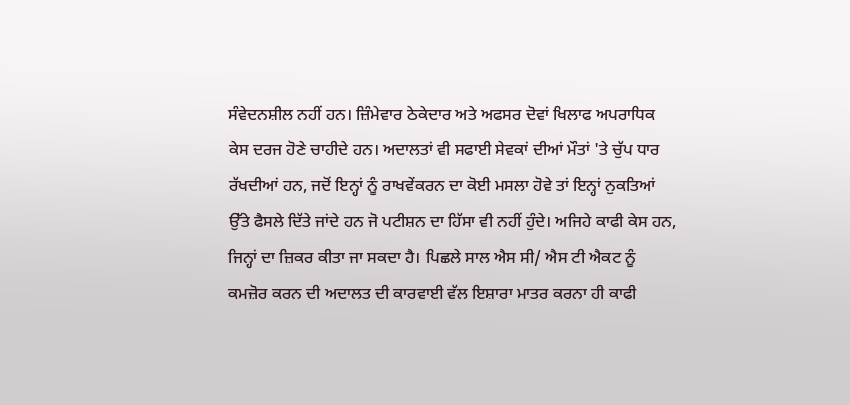ਸੰਵੇਦਨਸ਼ੀਲ ਨਹੀਂ ਹਨ। ਜ਼ਿੰਮੇਵਾਰ ਠੇਕੇਦਾਰ ਅਤੇ ਅਫਸਰ ਦੋਵਾਂ ਖਿਲਾਫ ਅਪਰਾਧਿਕ ਕੇਸ ਦਰਜ ਹੋਣੇ ਚਾਹੀਦੇ ਹਨ। ਅਦਾਲਤਾਂ ਵੀ ਸਫਾਈ ਸੇਵਕਾਂ ਦੀਆਂ ਮੌਤਾਂ 'ਤੇ ਚੁੱਪ ਧਾਰ ਰੱਖਦੀਆਂ ਹਨ, ਜਦੋਂ ਇਨ੍ਹਾਂ ਨੂੰ ਰਾਖਵੇਂਕਰਨ ਦਾ ਕੋਈ ਮਸਲਾ ਹੋਵੇ ਤਾਂ ਇਨ੍ਹਾਂ ਨੁਕਤਿਆਂ ਉੱਤੇ ਫੈਸਲੇ ਦਿੱਤੇ ਜਾਂਦੇ ਹਨ ਜੋ ਪਟੀਸ਼ਨ ਦਾ ਹਿੱਸਾ ਵੀ ਨਹੀਂ ਹੁੰਦੇ। ਅਜਿਹੇ ਕਾਫੀ ਕੇਸ ਹਨ, ਜਿਨ੍ਹਾਂ ਦਾ ਜ਼ਿਕਰ ਕੀਤਾ ਜਾ ਸਕਦਾ ਹੈ। ਪਿਛਲੇ ਸਾਲ ਐਸ ਸੀ/ ਐਸ ਟੀ ਐਕਟ ਨੂੰ ਕਮਜ਼ੋਰ ਕਰਨ ਦੀ ਅਦਾਲਤ ਦੀ ਕਾਰਵਾਈ ਵੱਲ ਇਸ਼ਾਰਾ ਮਾਤਰ ਕਰਨਾ ਹੀ ਕਾਫੀ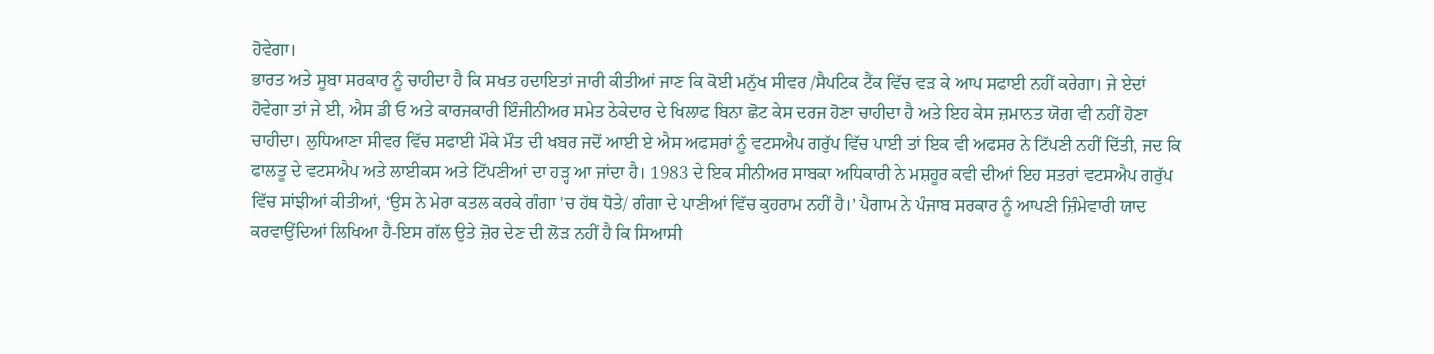ਹੋਵੇਗਾ।
ਭਾਰਤ ਅਤੇ ਸੂਬਾ ਸਰਕਾਰ ਨੂੰ ਚਾਹੀਦਾ ਹੈ ਕਿ ਸਖਤ ਹਦਾਇਤਾਂ ਜਾਰੀ ਕੀਤੀਆਂ ਜਾਣ ਕਿ ਕੋਈ ਮਨੁੱਖ ਸੀਵਰ /ਸੈਪਟਿਕ ਟੈਂਕ ਵਿੱਚ ਵੜ ਕੇ ਆਪ ਸਫਾਈ ਨਹੀਂ ਕਰੇਗਾ। ਜੇ ਏਦਾਂ ਹੋਵੇਗਾ ਤਾਂ ਜੇ ਈ, ਐਸ ਡੀ ਓ ਅਤੇ ਕਾਰਜਕਾਰੀ ਇੰਜੀਨੀਅਰ ਸਮੇਤ ਠੇਕੇਦਾਰ ਦੇ ਖਿਲਾਫ ਬਿਨਾ ਛੋਟ ਕੇਸ ਦਰਜ ਹੋਣਾ ਚਾਹੀਦਾ ਹੈ ਅਤੇ ਇਹ ਕੇਸ ਜ਼ਮਾਨਤ ਯੋਗ ਵੀ ਨਹੀਂ ਹੋਣਾ ਚਾਹੀਦਾ। ਲੁਧਿਆਣਾ ਸੀਵਰ ਵਿੱਚ ਸਫਾਈ ਮੌਕੇ ਮੌਤ ਦੀ ਖਬਰ ਜਦੋਂ ਆਈ ਏ ਐਸ ਅਫਸਰਾਂ ਨੂੰ ਵਟਸਐਪ ਗਰੁੱਪ ਵਿੱਚ ਪਾਈ ਤਾਂ ਇਕ ਵੀ ਅਫਸਰ ਨੇ ਟਿੱਪਣੀ ਨਹੀਂ ਦਿੱਤੀ, ਜਦ ਕਿ ਫਾਲਤੂ ਦੇ ਵਟਸਐਪ ਅਤੇ ਲਾਈਕਸ ਅਤੇ ਟਿੱਪਣੀਆਂ ਦਾ ਹੜ੍ਹ ਆ ਜਾਂਦਾ ਹੈ। 1983 ਦੇ ਇਕ ਸੀਨੀਅਰ ਸਾਬਕਾ ਅਧਿਕਾਰੀ ਨੇ ਮਸ਼ਹੂਰ ਕਵੀ ਦੀਆਂ ਇਹ ਸਤਰਾਂ ਵਟਸਐਪ ਗਰੁੱਪ ਵਿੱਚ ਸਾਂਝੀਆਂ ਕੀਤੀਆਂ, ‘ਉਸ ਨੇ ਮੇਰਾ ਕਤਲ ਕਰਕੇ ਗੰਗਾ 'ਚ ਹੱਥ ਧੋਤੇ/ ਗੰਗਾ ਦੇ ਪਾਣੀਆਂ ਵਿੱਚ ਕੁਹਰਾਮ ਨਹੀਂ ਹੈ।’ ਪੈਗਾਮ ਨੇ ਪੰਜਾਬ ਸਰਕਾਰ ਨੂੰ ਆਪਣੀ ਜ਼ਿੰਮੇਵਾਰੀ ਯਾਦ ਕਰਵਾਉਂਦਿਆਂ ਲਿਖਿਆ ਹੈ-ਇਸ ਗੱਲ ਉਤੇ ਜ਼ੋਰ ਦੇਣ ਦੀ ਲੋੜ ਨਹੀਂ ਹੈ ਕਿ ਸਿਆਸੀ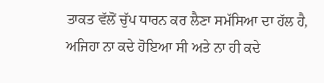ਤਾਕਤ ਵੱਲੋਂ ਚੁੱਪ ਧਾਰਨ ਕਰ ਲੈਣਾ ਸਮੱਸਿਆ ਦਾ ਹੱਲ ਹੈ, ਅਜਿਹਾ ਨਾ ਕਦੇ ਹੋਇਆ ਸੀ ਅਤੇ ਨਾ ਹੀ ਕਦੇ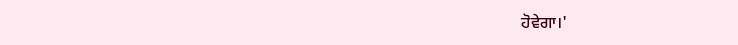ਹੋਵੇਗਾ।'